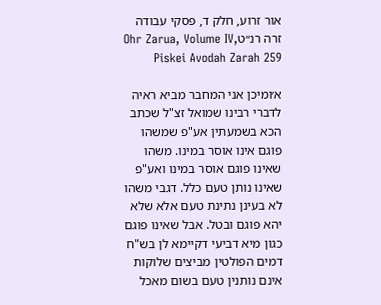אור זרוע, חלק ד, פסקי עבודה זרה רנ״טOhr Zarua, Volume IV, Piskei Avodah Zarah 259

א׳ומיכן אני המחבר מביא ראיה לדברי רבינו שמואל זצ"ל שכתב הכא בשמעתין אע"פ שמשהו פוגם אינו אוסר במינו. משהו שאינו פוגם אוסר במינו ואע"פ שאינו נותן טעם כלל. דגבי משהו לא בעינן נתינת טעם אלא שלא יהא פוגם ובטל. אבל שאינו פוגם כגון מיא דביעי דקיימא לן בש"ח דמים הפולטין מביצים שלוקות אינם נותנין טעם בשום מאכל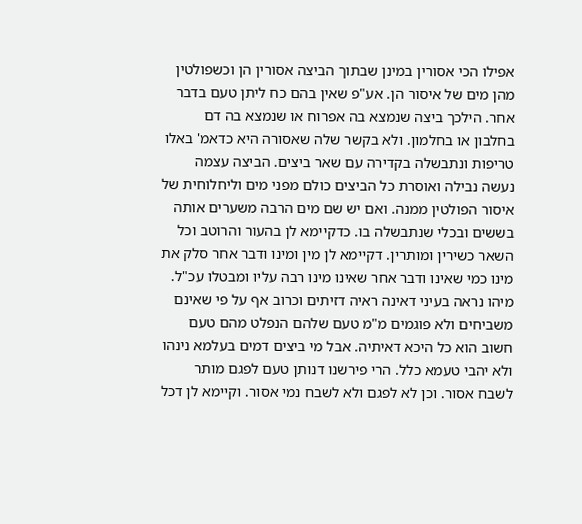אפילו הכי אסורין במינן שבתוך הביצה אסורין הן וכשפולטין מהן מים של איסור הן. אע"פ שאין בהם כח ליתן טעם בדבר אחר. הילכך ביצה שנמצא בה אפרוח או שנמצא בה דם בחלבון או בחלמון. ולא בקשר שלה שאסורה היא כדאמ' באלו טריפות ונתבשלה בקדירה עם שאר ביצים. הביצה עצמה נעשה נבילה ואוסרת כל הביצים כולם מפני מים וליחלוחית של איסור הפולטין ממנה. ואם יש שם מים הרבה משערים אותה בששים ובכלי שנתבשלה בו. כדקיימא לן בהעור והרוטב וכל השאר כשירין ומותרין. דקיימא לן מין ומינו ודבר אחר סלק את מינו כמי שאינו ודבר אחר שאינו מינו רבה עליו ומבטלו עכ"ל. מיהו נראה בעיני דאינה ראיה דזיתים וכרוב אף על פי שאינם משביחים ולא פוגמים מ"מ טעם שלהם הנפלט מהם טעם חשוב הוא כל היכא דאיתיה. אבל מי ביצים דמים בעלמא נינהו ולא יהבי טעמא כלל. הרי פירשנו דנותן טעם לפגם מותר לשבח אסור. וכן לא לפגם ולא לשבח נמי אסור. וקיימא לן דכל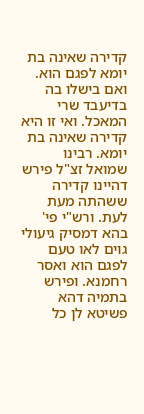קדירה שאינה בת יומא לפגם הוא. ואם בישלו בה בדיעבד שרי המאכל. ואי זו היא קדירה שאינה בת יומא. רבינו שמואל זצ"ל פירש דהיינו קדירה ששהתה מעת לעת. ורש"י פי' בהא דמסיק גיעולי גוים לאו טעם לפגם הוא ואסר רחמנא. ופירש בתמיה דהא פשיטא לן כל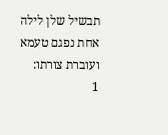תבשיל שלן לילה אחת נפגם טעמא ועוברת צורתו:
1